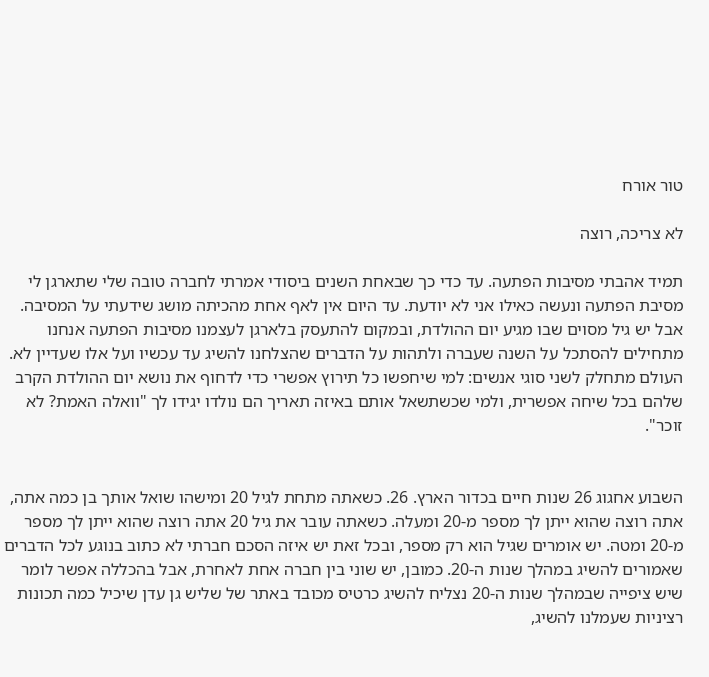טור אורח

לא צריכה, רוצה

תמיד אהבתי מסיבות הפתעה. עד כדי כך שבאחת השנים ביסודי אמרתי לחברה טובה שלי שתארגן לי מסיבת הפתעה ונעשה כאילו אני לא יודעת. עד היום אין לאף אחת מהכיתה מושג שידעתי על המסיבה. אבל יש גיל מסוים שבו מגיע יום ההולדת, ובמקום להתעסק בלארגן לעצמנו מסיבות הפתעה אנחנו מתחילים להסתכל על השנה שעברה ולתהות על הדברים שהצלחנו להשיג עד עכשיו ועל אלו שעדיין לא.
העולם מתחלק לשני סוגי אנשים: למי שיחפשו כל תירוץ אפשרי כדי לדחוף את נושא יום ההולדת הקרב שלהם בכל שיחה אפשרית, ולמי שכשתשאל אותם באיזה תאריך הם נולדו יגידו לך "וואלה האמת? לא זוכר".


השבוע אחגוג 26 שנות חיים בכדור הארץ. 26. כשאתה מתחת לגיל 20 ומישהו שואל אותך בן כמה אתה, אתה רוצה שהוא ייתן לך מספר מ-20 ומעלה. כשאתה עובר את גיל 20 אתה רוצה שהוא ייתן לך מספר מ-20 ומטה. יש אומרים שגיל הוא רק מספר, ובכל זאת יש איזה הסכם חברתי לא כתוב בנוגע לכל הדברים שאמורים להשיג במהלך שנות ה-20. כמובן, יש שוני בין חברה אחת לאחרת, אבל בהכללה אפשר לומר שיש ציפייה שבמהלך שנות ה-20 נצליח להשיג כרטיס מכובד באתר של שליש גן עדן שיכיל כמה תכונות רציניות שעמלנו להשיג,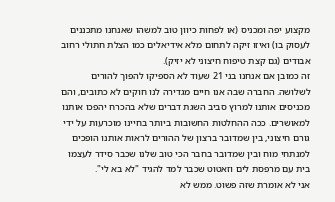מקצוע יפה ומכניס (או לפחות כיוון טוב למשהו שאנחנו מתכננים לעסוק בו) ואיזו זיקה לתחום מלא אידיאלים כמו הצלת חתולי רחוב אבודים (גם קצת טיפוח חיצוני לא יזיק).
זה כמובן אם אנחנו בני 21 שעוד לא הספיקו להפוך להורים לשלושה. החברה שבה אנו חיים מגדירה לנו חוקים לא כתובים, והם מכניסים אותנו למרוץ סביב השגת דברים שלא בהכרח יהפכו אותנו למאושרים. ככה ההחלטות החשובות ביותר בחיינו מוכרעות על ידי גורם חיצוני, בין שמדובר ברצון של ההורים לראות אותנו הופכים למנתחי מוח ובין שמדובר בחבר הכי טוב שלנו שכבר סידר לעצמו בית עם מרפסת לים וזאטוט שכבר למד להגיד "לא בא לי".
אני לא אומרת שזה פשוט. ממש לא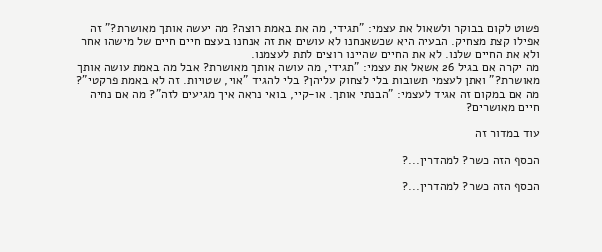פשוט לקום בבוקר ולשאול את עצמי: "תגידי, מה את באמת רוצה? מה יעשה אותך מאושרת?" זה אפילו קצת מצחיק. הבעיה היא שכשאנחנו לא עושים את זה אנחנו בעצם חיים חיים של מישהו אחר ולא את החיים שלנו. לא את החיים שהיינו רוצים לתת לעצמנו.
מה יקרה אם בגיל 26 אשאל את עצמי: "תגידי, מה עושה אותך מאושרת? אבל מה באמת עושה אותך מאושרת?" ואתן לעצמי תשובות בלי לצחוק עליהן? בלי להגיד "אוי, שטויות. זה לא באמת פרקטי"?
מה אם במקום זה אגיד לעצמי: "הבנתי אותך. או-קיי, בואי נראה איך מגיעים לזה"? מה אם נחיה חיים מאושרים?

עוד במדור זה

הכסף הזה כשר? למהדרין...?

הכסף הזה כשר? למהדרין...?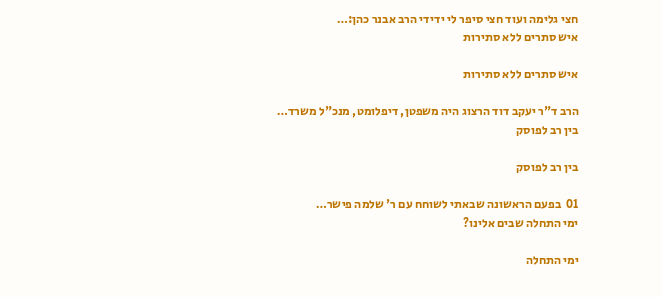חצי גלימה ועוד חצי סיפר לי ידידי הרב אבנר כהן:…
איש סתרים ללא סתירות

איש סתרים ללא סתירות

הרב ד"ר יעקב דוד הרצוג היה משפטן, דיפלומט, מנכ"ל משרד…
בין רב לפוסק

בין רב לפוסק

01  בפעם הראשונה שבאתי לשוחח עם ר' שלמה פישר…
ימי התחלה שבים אלינו?

ימי התחלה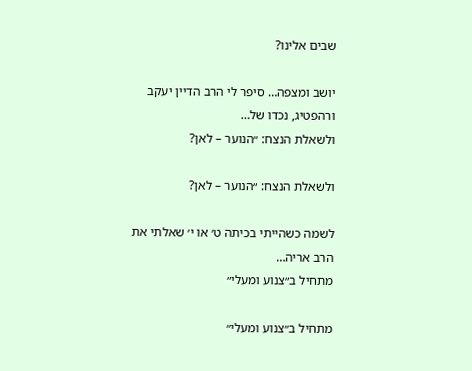שבים אלינו?

יושב ומצפה… סיפר לי הרב הדיין יעקב ורהפטיג, נכדו של…
ולשאלת הנצח: ״הנוער – לאן?

ולשאלת הנצח: ״הנוער – לאן?

לשמה כשהייתי בכיתה ט׳ או י׳ שאלתי את הרב אריה…
מתחיל ב״צנוע ומעלי״

מתחיל ב״צנוע ומעלי״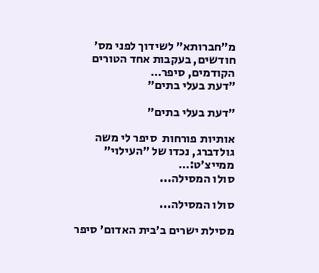מ״חברותא״ לשידוך לפני מס׳ חודשים, בעקבות אחד הטורים הקודמים, סיפר…
״דעת בעלי בתים״

״דעת בעלי בתים״

אותיות פורחות  סיפר לי משה גולדברג, נכדו של ״העילוי״ ממייצ׳ט:…
סולו המסילה...

סולו המסילה...

מסילת ישרים ב׳בית האדום׳ סיפר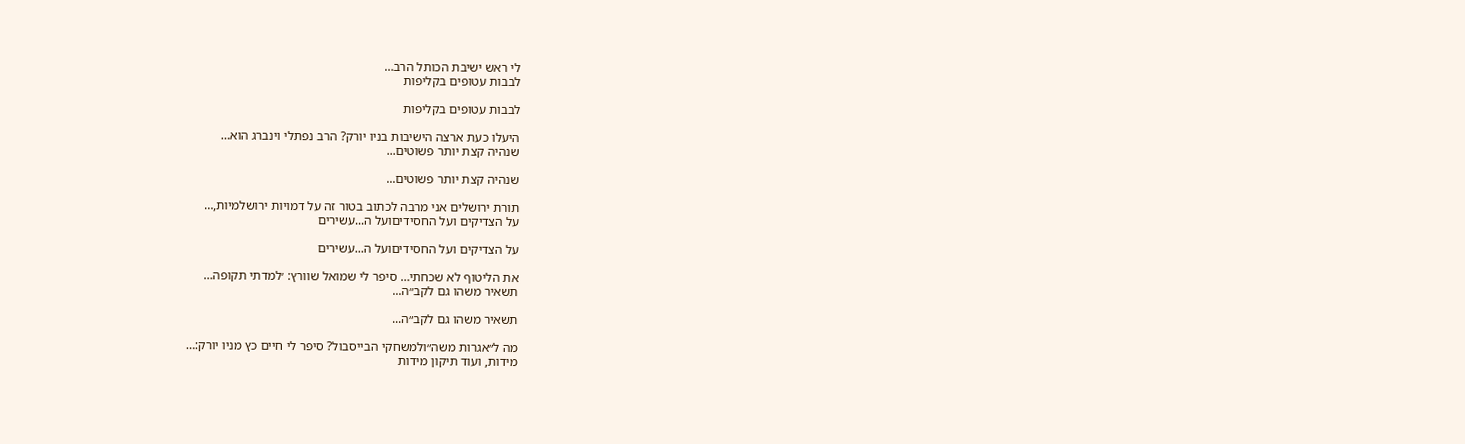לי ראש ישיבת הכותל הרב…
לבבות עטופים בקליפות

לבבות עטופים בקליפות

היעלו כעת ארצה הישיבות בניו יורק? הרב נפתלי וינברג הוא…
שנהיה קצת יותר פשוטים...

שנהיה קצת יותר פשוטים...

תורת ירושלים אני מרבה לכתוב בטור זה על דמויות ירושלמיות,…
על הצדיקים ועל החסידיםועל ה...עשירים

על הצדיקים ועל החסידיםועל ה...עשירים

את הליטוף לא שכחתי… סיפר לי שמואל שוורץ: ׳למדתי תקופה…
תשאיר משהו גם לקב״ה...

תשאיר משהו גם לקב״ה...

מה ל״אגרות משה״ולמשחקי הבייסבול? סיפר לי חיים כץ מניו יורק:…
מידות, ועוד תיקון מידות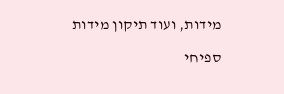מידות, ועוד תיקון מידות

ספיחי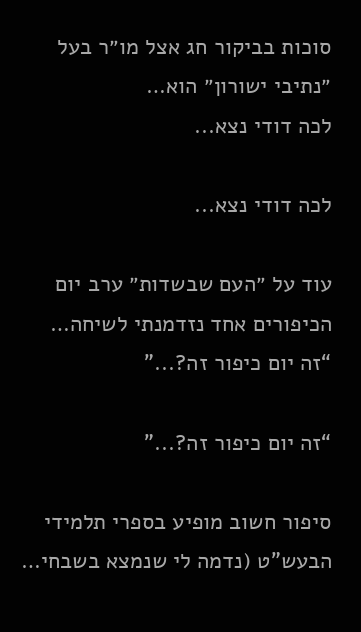סוכות בביקור חג אצל מו״ר בעל ״נתיבי ישורון״ הוא…
לכה דודי נצא...

לכה דודי נצא...

עוד על ״העם שבשדות״ ערב יום הכיפורים אחד נזדמנתי לשיחה…
“זה יום כיפור זה?...”

“זה יום כיפור זה?...”

סיפור חשוב מופיע בספרי תלמידי הבעש”ט (נדמה לי שנמצא בשבחי…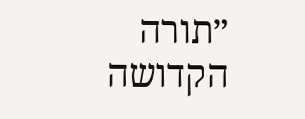״תורה הקדושה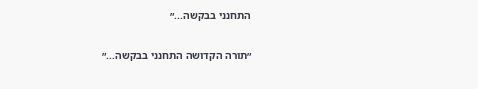התחנני בבקשה...״

״תורה הקדושה התחנני בבקשה...״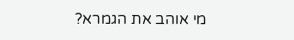מי אוהב את הגמרא?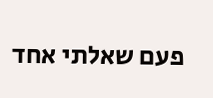פעם שאלתי אחד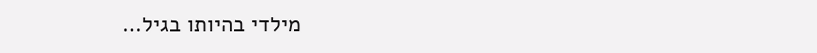מילדי בהיותו בגיל…